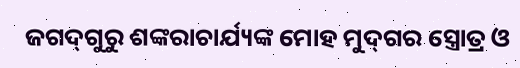ଜଗଦ୍‍ଗୁରୁ ଶଙ୍କରାଚାର୍ଯ୍ୟଙ୍କ ମୋହ ମୁଦ୍‍ଗର ସ୍ତ୍ରୋତ୍ର ଓ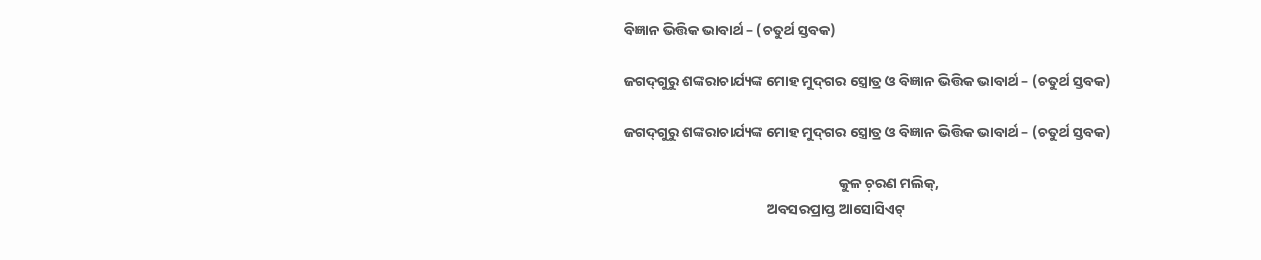ବିଜ୍ଞାନ ଭିତ୍ତିକ ଭାବାର୍ଥ – (ଚତୁର୍ଥ ସ୍ତବକ)

ଜଗଦ୍‍ଗୁରୁ ଶଙ୍କରାଚାର୍ଯ୍ୟଙ୍କ ମୋହ ମୁଦ୍‍ଗର ସ୍ତ୍ରୋତ୍ର ଓ ବିଜ୍ଞାନ ଭିତ୍ତିକ ଭାବାର୍ଥ – (ଚତୁର୍ଥ ସ୍ତବକ)

ଜଗଦ୍‍ଗୁରୁ ଶଙ୍କରାଚାର୍ଯ୍ୟଙ୍କ ମୋହ ମୁଦ୍‍ଗର ସ୍ତ୍ରୋତ୍ର ଓ ବିଜ୍ଞାନ ଭିତ୍ତିକ ଭାବାର୍ଥ – (ଚତୁର୍ଥ ସ୍ତବକ)

                                                                  କୁଳ ଚ଼ରଣ ମଲିକ୍‍,
                                            ଅବସରପ୍ରାପ୍ତ ଆସୋସିଏଟ୍‍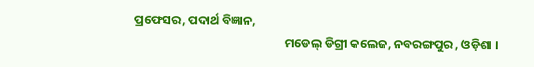ପ୍ରଫେସର, ପଦାର୍ଥ ବିଜ୍ଞାନ,
                                                      ମଡେଲ୍‍ ଡିଗ୍ରୀ କଲେଜ, ନବରଙ୍ଗପୁର , ଓଡ଼ିଶା ।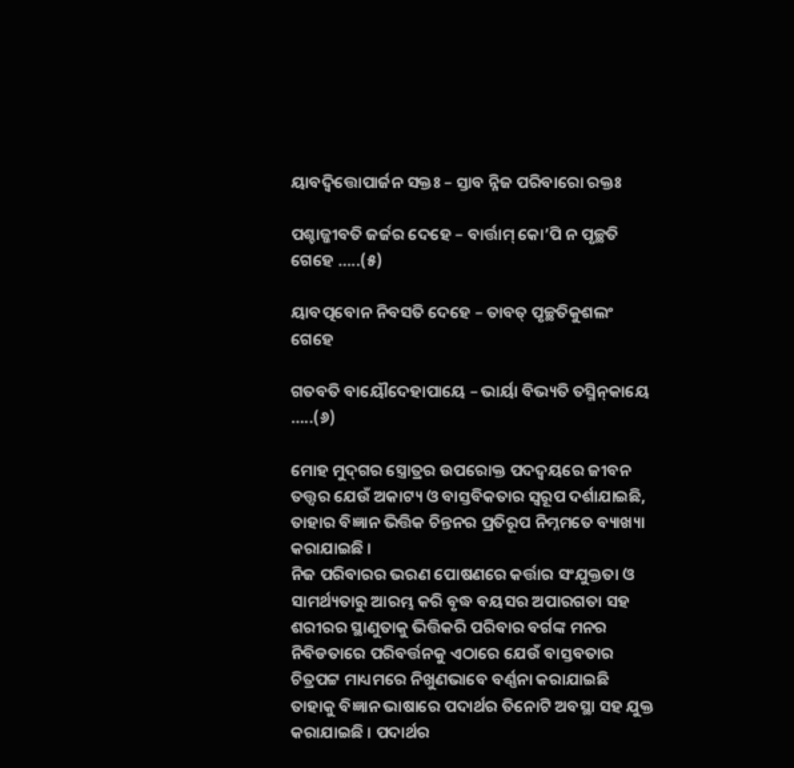ୟାବଦ୍ବିତ୍ତୋପାର୍ଜନ ସକ୍ତଃ – ସ୍ତାବ ନ୍ନିଜ ପରିବାରୋ ରକ୍ତଃ

ପଶ୍ଚାଜ୍ଜୀବତି ଜର୍ଜର ଦେହେ – ବାର୍ତ୍ତାମ୍‍ କୋ’ପି ନ ପୃଚ୍ଛତି ଗେହେ …..(୫)

ୟାବତ୍ପବୋନ ନିବସତି ଦେହେ – ତାବତ୍‍ ପୃଚ୍ଛତିକୁଶଲଂ ଗେହେ

ଗତବତି ବାୟୌଦେହାପାୟେ – ଭାର୍ୟା ବିଭ୍ୟତି ତସ୍ମିନ୍‍କାୟେ …..(୬)

ମୋହ ମୁଦ୍‍ଗର ସ୍ତ୍ରୋତ୍ରର ଉପରୋକ୍ତ ପଦଦ୍ୱୟରେ ଜୀବନ ତତ୍ତ୍ୱର ଯେଉଁ ଅକାଟ୍ୟ ଓ ବାସ୍ତବିକତାର ସ୍ୱରୂପ ଦର୍ଶାଯାଇଛି, ତାହାର ବିଜ୍ଞାନ ଭିତ୍ତିକ ଚିନ୍ତନର ପ୍ରତିରୂପ ନିମ୍ନମତେ ବ୍ୟାଖ୍ୟା କରାଯାଇଛି ।
ନିଜ ପରିବାରର ଭରଣ ପୋଷଣରେ କର୍ତ୍ତାର ସଂଯୁକ୍ତତା ଓ ସାମର୍ଥ୍ୟତାରୁ ଆରମ୍ଭ କରି ବୃଦ୍ଧ ବୟସର ଅପାରଗତା ସହ ଶରୀରର ସ୍ଥାଣୁତାକୁ ଭିତ୍ତିକରି ପରିବାର ବର୍ଗଙ୍କ ମନର ନିବିଡତାରେ ପରିବର୍ତ୍ତନକୁ ଏଠାରେ ଯେଉଁ ବାସ୍ତବତାର ଚିତ୍ରପଟ୍ଟ ମାଧ୍ୟମରେ ନିଖୁଣଭାବେ ବର୍ଣ୍ଣନା କରାଯାଇଛି ତାହାକୁ ବିଜ୍ଞାନ ଭାଷାରେ ପଦାର୍ଥର ତିନୋଟି ଅବସ୍ଥା ସହ ଯୁକ୍ତ କରାଯାଇଛି । ପଦାର୍ଥର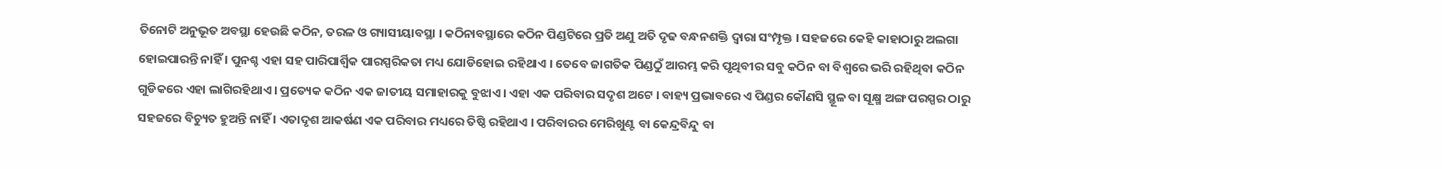ତିନୋଟି ଅନୁଭୂତ ଅବସ୍ଥା ହେଉଛି କଠିନ, ତରଳ ଓ ଗ୍ୟାସୀୟାବସ୍ଥା । କଠିନାବସ୍ଥାରେ କଠିନ ପିଣ୍ଡଟିରେ ପ୍ରତି ଅଣୁ ଅତି ଦୃଢ ବନ୍ଧନଶକ୍ତି ଦ୍ୱାରା ସଂମ୍ପୃକ୍ତ । ସହଜରେ କେହି କାହାଠାରୁ ଅଲଗା ହୋଇପାରନ୍ତି ନାହିଁ । ପୁନଶ୍ଚ ଏହା ସହ ପାରିପାର୍ଶ୍ୱିକ ପାରସ୍ପରିକତା ମଧ୍ୟ ଯୋଡିହୋଇ ରହିଥାଏ । ତେବେ ଜାଗତିକ ପିଣ୍ଡଠୁଁ ଆରମ୍ଭ କରି ପୃଥିବୀର ସବୁ କଠିନ ବା ବିଶ୍ୱରେ ଭରି ରହିଥିବା କଠିନ ଗୁଡିକରେ ଏହା ଲାଗିରହିଥାଏ । ପ୍ରତ୍ୟେକ କଠିନ ଏକ ଜାତୀୟ ସମାହାରକୁ ବୁଝାଏ । ଏହା ଏକ ପରିବାର ସଦୃଶ ଅଟେ । ବାହ୍ୟ ପ୍ରଭାବରେ ଏ ପିଣ୍ଡର କୌଣସି ସ୍ଥୂଳ ବା ସୂକ୍ଷ୍ମ ଅଙ୍ଗ ପରସ୍ପର ଠାରୁ ସହଜରେ ବିଚ୍ୟୁତ ହୁଅନ୍ତି ନାହିଁ । ଏତାଦୃଶ ଆକର୍ଷଣ ଏକ ପରିବାର ମଧ୍ୟରେ ତିଷ୍ଠି ରହିଥାଏ । ପରିବାରର ମେରିଖୁଣ୍ଟ ବା କେନ୍ଦ୍ରବିନ୍ଦୁ ବା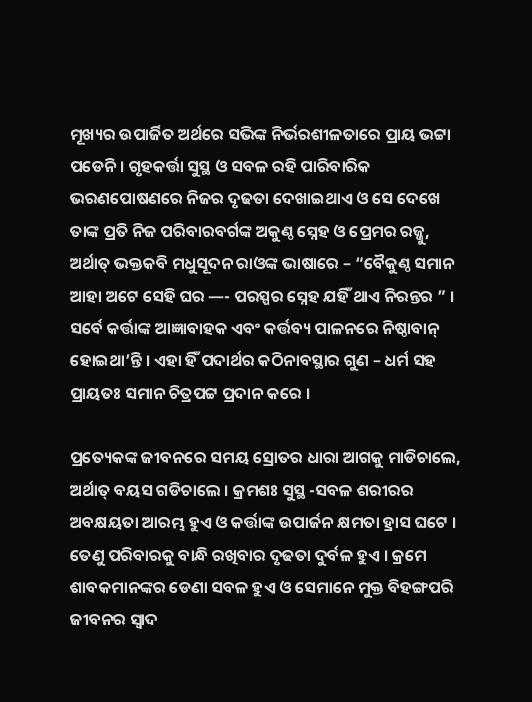ମୂଖ୍ୟର ଉପାର୍ଜିତ ଅର୍ଥରେ ସଭିଙ୍କ ନିର୍ଭରଶୀଳତାରେ ପ୍ରାୟ ଭଟ୍ଟା ପଡେନି । ଗୃହକର୍ତ୍ତା ସୁସ୍ଥ ଓ ସବଳ ରହି ପାରିବାରିକ ଭରଣପୋଷଣରେ ନିଜର ଦୃଢତା ଦେଖାଇଥାଏ ଓ ସେ ଦେଖେ ତାଙ୍କ ପ୍ରତି ନିଜ ପରିବାରବର୍ଗଙ୍କ ଅକୁଣ୍ଠ ସ୍ନେହ ଓ ପ୍ରେମର ରଜ୍ଜୁ, ଅର୍ଥାତ୍‍ ଭକ୍ତକବି ମଧୁସୂଦନ ରାଓଙ୍କ ଭାଷାରେ – “ବୈକୁଣ୍ଠ ସମାନ ଆହା ଅଟେ ସେହି ଘର —- ପରସ୍ପର ସ୍ନେହ ଯହିଁ ଥାଏ ନିରନ୍ତର ” । ସର୍ବେ କର୍ତ୍ତାଙ୍କ ଆଜ୍ଞାବାହକ ଏବଂ କର୍ତ୍ତବ୍ୟ ପାଳନରେ ନିଷ୍ଠାବାନ୍‍ ହୋଇଥା’ନ୍ତି । ଏହା ହିଁ ପଦାର୍ଥର କଠିନାବସ୍ଥାର ଗୁଣ – ଧର୍ମ ସହ ପ୍ରାୟତଃ ସମାନ ଚିତ୍ରପଟ୍ଟ ପ୍ରଦାନ କରେ ।

ପ୍ରତ୍ୟେକଙ୍କ ଜୀବନରେ ସମୟ ସ୍ରୋତର ଧାରା ଆଗକୁ ମାଡିଚାଲେ, ଅର୍ଥାତ୍‍ ବୟସ ଗଡିଚାଲେ । କ୍ରମଶଃ ସୁସ୍ଥ -ସବଳ ଶରୀରର ଅବକ୍ଷୟତା ଆରମ୍ଭ ହୁଏ ଓ କର୍ତ୍ତାଙ୍କ ଉପାର୍ଜନ କ୍ଷମତା ହ୍ରାସ ଘଟେ । ତେଣୁ ପରିବାରକୁ ବାନ୍ଧି ରଖିବାର ଦୃଢତା ଦୁର୍ବଳ ହୁଏ । କ୍ରମେ ଶାବକମାନଙ୍କର ଡେଣା ସବଳ ହୁଏ ଓ ସେମାନେ ମୁକ୍ତ ବିହଙ୍ଗପରି ଜୀବନର ସ୍ୱାଦ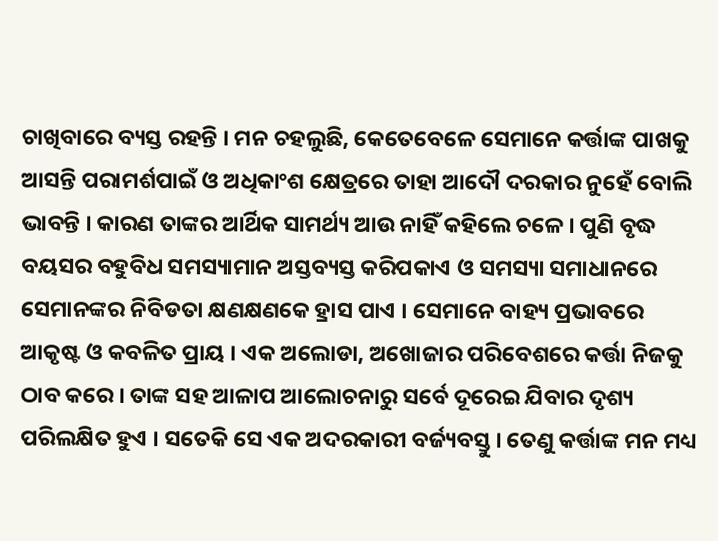ଚାଖିବାରେ ବ୍ୟସ୍ତ ରହନ୍ତି । ମନ ଚହଲୁଛି, କେତେବେଳେ ସେମାନେ କର୍ତ୍ତାଙ୍କ ପାଖକୁ ଆସନ୍ତି ପରାମର୍ଶପାଇଁ ଓ ଅଧିକାଂଶ କ୍ଷେତ୍ରରେ ତାହା ଆଦୌ ଦରକାର ନୁହେଁ ବୋଲି  ଭାବନ୍ତି । କାରଣ ତାଙ୍କର ଆର୍ଥିକ ସାମର୍ଥ୍ୟ ଆଉ ନାହିଁ କହିଲେ ଚଳେ । ପୁଣି ବୃଦ୍ଧ ବୟସର ବହୁବିଧ ସମସ୍ୟାମାନ ଅସ୍ତବ୍ୟସ୍ତ କରିପକାଏ ଓ ସମସ୍ୟା ସମାଧାନରେ ସେମାନଙ୍କର ନିବିଡତା କ୍ଷଣକ୍ଷଣକେ ହ୍ରାସ ପାଏ । ସେମାନେ ବାହ୍ୟ ପ୍ରଭାବରେ ଆକୃଷ୍ଟ ଓ କବଳିତ ପ୍ରାୟ । ଏକ ଅଲୋଡା, ଅଖୋଜାର ପରିବେଶରେ କର୍ତ୍ତା ନିଜକୁ ଠାବ କରେ । ତାଙ୍କ ସହ ଆଳାପ ଆଲୋଚନାରୁ ସର୍ବେ ଦୂରେଇ ଯିବାର ଦୃଶ୍ୟ ପରିଲକ୍ଷିତ ହୁଏ । ସତେକି ସେ ଏକ ଅଦରକାରୀ ବର୍ଜ୍ୟବସ୍ତୁ । ତେଣୁ କର୍ତ୍ତାଙ୍କ ମନ ମଧ୍ୟ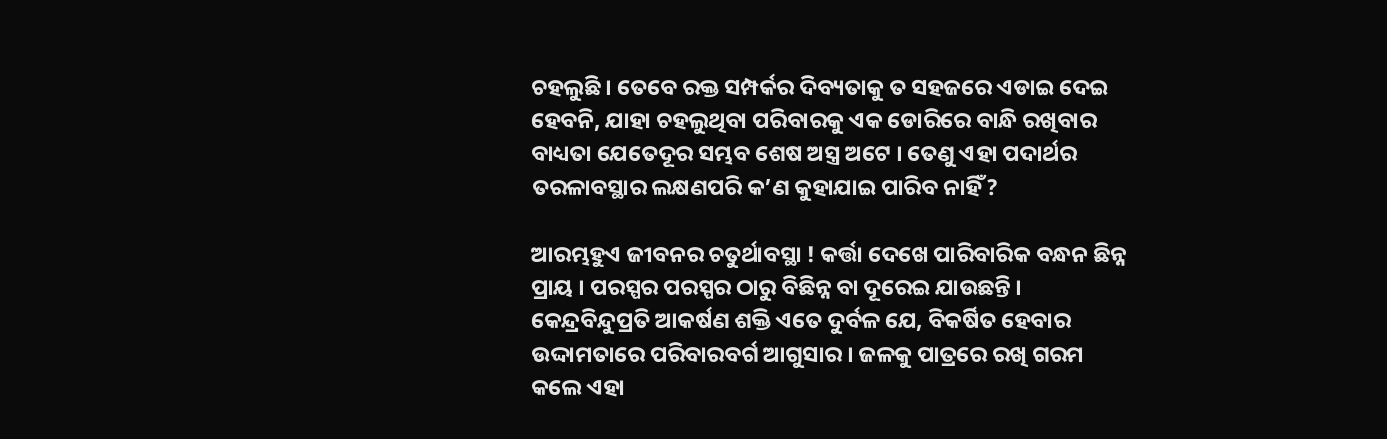ଚହଲୁଛି । ତେବେ ରକ୍ତ ସମ୍ପର୍କର ଦିବ୍ୟତାକୁ ତ ସହଜରେ ଏଡାଇ ଦେଇ ହେବନି, ଯାହା ଚହଲୁଥିବା ପରିବାରକୁ ଏକ ଡୋରିରେ ବାନ୍ଧି ରଖିବାର ବାଧ୍ୟତା ଯେତେଦୂର ସମ୍ଭବ ଶେଷ ଅସ୍ତ୍ର ଅଟେ । ତେଣୁ ଏହା ପଦାର୍ଥର ତରଳାବସ୍ଥାର ଲକ୍ଷଣପରି କ’ଣ କୁହାଯାଇ ପାରିବ ନାହିଁ ?

ଆରମ୍ଭହୁଏ ଜୀବନର ଚତୁର୍ଥାବସ୍ଥା ! କର୍ତ୍ତା ଦେଖେ ପାରିବାରିକ ବନ୍ଧନ ଛିନ୍ନ ପ୍ରାୟ । ପରସ୍ପର ପରସ୍ପର ଠାରୁ ବିଛିନ୍ନ ବା ଦୂରେଇ ଯାଉଛନ୍ତି । କେନ୍ଦ୍ରବିନ୍ଦୁପ୍ରତି ଆକର୍ଷଣ ଶକ୍ତି ଏତେ ଦୁର୍ବଳ ଯେ, ବିକର୍ଷିତ ହେବାର ଉଦ୍ଦାମତାରେ ପରିବାରବର୍ଗ ଆଗୁସାର । ଜଳକୁ ପାତ୍ରରେ ରଖି ଗରମ କଲେ ଏହା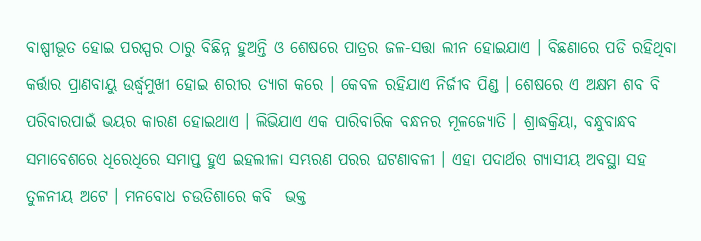ବାଷ୍ପୀଭୂତ ହୋଇ ପରସ୍ପର ଠାରୁ ବିଛିନ୍ନ ହୁଅନ୍ତି ଓ ଶେଷରେ ପାତ୍ରର ଜଳ-ସତ୍ତା ଲୀନ ହୋଇଯାଏ । ବିଛଣାରେ ପଡି ରହିଥିବା କର୍ତ୍ତାର ପ୍ରାଣବାୟୁ ଉର୍ଦ୍ଧ୍ୱମୁଖୀ ହୋଇ ଶରୀର ତ୍ୟାଗ କରେ । କେବଳ ରହିଯାଏ ନିର୍ଜୀବ ପିଣ୍ଡ । ଶେଷରେ ଏ ଅକ୍ଷମ ଶବ ବି ପରିବାରପାଇଁ ଭୟର କାରଣ ହୋଇଥାଏ । ଲିଭିଯାଏ ଏକ ପାରିବାରିକ ବନ୍ଧନର ମୂଳଜ୍ୟୋତି । ଶ୍ରାଦ୍ଧକ୍ରିୟା, ବନ୍ଧୁବାନ୍ଧବ ସମାବେଶରେ ଧିରେଧିରେ ସମାପ୍ତ ହୁଏ ଇହଲୀଳା ସମ୍ଭରଣ ପରର ଘଟଣାବଳୀ । ଏହା ପଦାର୍ଥର ଗ୍ୟାସୀୟ ଅବସ୍ଥା ସହ ତୁଳନୀୟ ଅଟେ । ମନବୋଧ ଚଉତିଶାରେ କବି  ଭକ୍ତ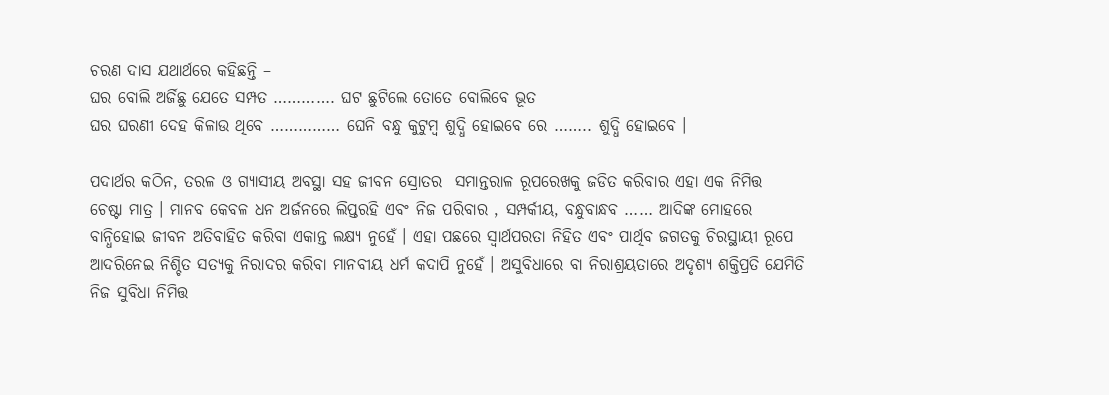ଚରଣ ଦାସ ଯଥାର୍ଥରେ କହିଛନ୍ତି –
ଘର ବୋଲି ଅର୍ଜିଛୁ ଯେତେ ସମ୍ପତ …………. ଘଟ ଛୁଟିଲେ ତୋତେ ବୋଲିବେ ଭୂତ
ଘର ଘରଣୀ ଦେହ କିଳାଉ ଥିବେ …………… ଘେନି ବନ୍ଧୁ କୁଟୁମ୍ବ ଶୁଦ୍ଧି ହୋଇବେ ରେ …….. ଶୁଦ୍ଧି ହୋଇବେ ।

ପଦାର୍ଥର କଠିନ, ତରଳ ଓ ଗ୍ୟାସୀୟ ଅବସ୍ଥା ସହ ଜୀବନ ସ୍ରୋତର  ସମାନ୍ତରାଳ ରୂପରେଖକୁ ଜଡିତ କରିବାର ଏହା ଏକ ନିମିତ୍ତ   ଚେଷ୍ଟା ମାତ୍ର । ମାନବ କେବଳ ଧନ ଅର୍ଜନରେ ଲିପ୍ତରହି ଏବଂ ନିଜ ପରିବାର , ସମ୍ପର୍କୀୟ, ବନ୍ଧୁବାନ୍ଧବ …… ଆଦିଙ୍କ ମୋହରେ ବାନ୍ଧିହୋଇ ଜୀବନ ଅତିବାହିତ କରିବା ଏକାନ୍ତ ଲକ୍ଷ୍ୟ ନୁହେଁ । ଏହା ପଛରେ ସ୍ୱାର୍ଥପରତା ନିହିତ ଏବଂ ପାର୍ଥିବ ଜଗତକୁ ଚିରସ୍ଥାୟୀ ରୂପେ ଆଦରିନେଇ ନିଶ୍ଚିତ ସତ୍ୟକୁ ନିରାଦର କରିବା ମାନବୀୟ ଧର୍ମ କଦାପି ନୁହେଁ । ଅସୁବିଧାରେ ବା ନିରାଶ୍ରୟତାରେ ଅଦୃଶ୍ୟ ଶକ୍ତିପ୍ରତି ଯେମିତି ନିଜ ସୁବିଧା ନିମିତ୍ତ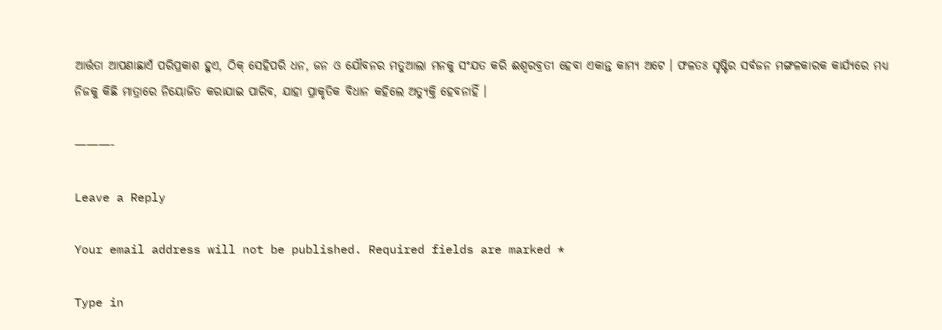ଆର୍ତ୍ତତା ଆପଣାଛାଏଁ ପରିପ୍ରକାଶ ହୁଏ, ଠିକ୍‍ ସେହିପରି ଧନ, ଜନ ଓ ଯୌବନର ମତୁଆଲା ମନକୁ ସଂଯତ କରି ଈଶ୍ୱରବ୍ରତୀ ହେବା ଏକାନ୍ତ କାମ୍ୟ ଅଟେ । ଫଳତଃ ସୃଷ୍ଟିର ସର୍ବଜନ ମଙ୍ଗଳକାରକ କାର୍ଯ୍ୟରେ ମଧ୍ୟ ନିଜକୁ କିଛି ମାତ୍ରାରେ ନିୟୋଜିତ କରାଯାଇ ପାରିବ, ଯାହା ପ୍ରାକୃତିକ ବିଧାନ କହିଲେ ଅତ୍ୟୁକ୍ତି ହେବନାହିଁ ।

———-

Leave a Reply

Your email address will not be published. Required fields are marked *

Type in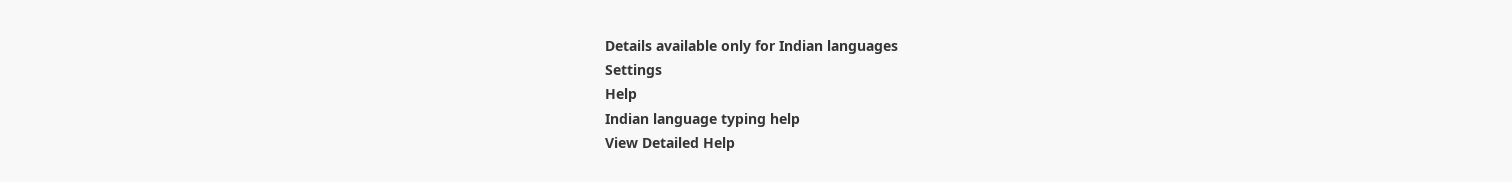Details available only for Indian languages
Settings
Help
Indian language typing help
View Detailed Help